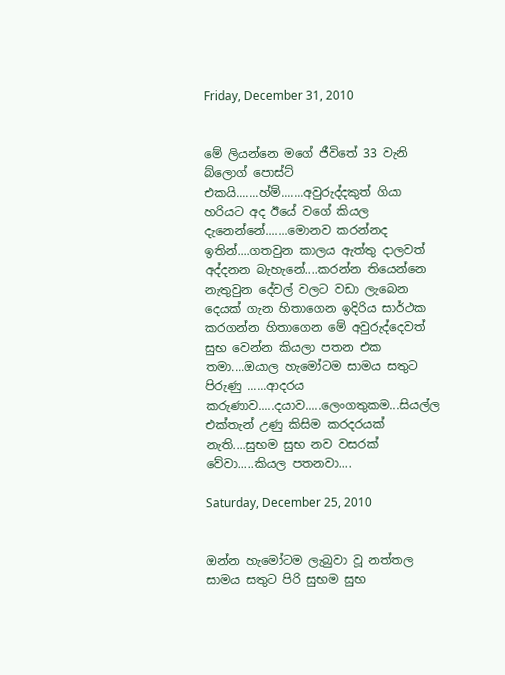Friday, December 31, 2010


මේ ලියන්නෙ මගේ ජීවිතේ 33 වැනි බ්ලොග් පොස්ට් එකයි.......හ්ම්.......අවුරුද්දකුත් ගියා හරියට අද ඊයේ වගේ කියල දැනෙන්නේ.......මොනව කරන්නද ඉතින්....ගතවුන කාලය ඇත්තු දාලවත් අද්දනන බැහැනේ....කරන්න තියෙන්නෙ නැතුවුන දේවල් වලට වඩා ලැබෙන දෙයක් ගැන හිතාගෙන ඉදිරිය සාර්ථක කරගන්න හිතාගෙන මේ අවුරුද්දෙවත් සුභ වෙන්න කියලා පතන එක තමා....ඔයාල හැමෝටම සාමය සතුට පිරුණු ......ආදරය කරුණාව.....දයාව.....ලෙංගතුකම...සියල්ල එක්තැන් උණු කිසිම කරදරයක් නැති....සුභම සුභ නව වසරක් වේවා.....කියල පතනවා....

Saturday, December 25, 2010


ඔන්න හැමෝටම ලැබුවා වූ නත්තල සාමය සතුට පිරි සුභම සුභ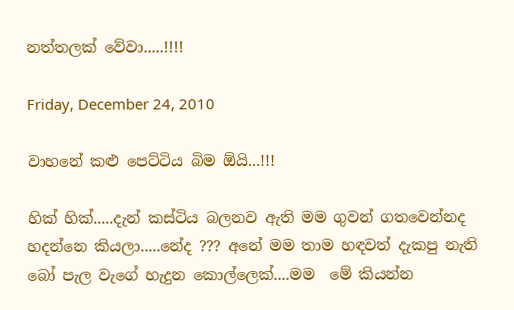නත්තලක් වේවා.....!!!!

Friday, December 24, 2010

වාහනේ කළු පෙට්ටිය බිම ඕයි...!!!

හික් හික්.....දැන් කස්ටිය බලනව ඇති මම ගුවන් ගතවෙන්නද හදන්නෙ කියලා.....නේද ??? අනේ මම තාම හඳවත් දැකපු නැති බෝ පැල වැගේ හැදුන කොල්ලෙක්....මම  මේ කියන්න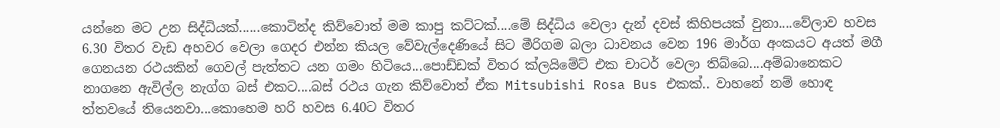යන්නෙ මට උන සිද්ධියක්......කොටින්ද කිව්වොත් මම කාපු කට්ටක්....මේ සිද්ධිය වෙලා දැන් දවස් කිහිපයක් වුනා....වේලාව හවස 6.30 විතර වැඩ අහවර වෙලා ගෙදර එන්න කියල වේවැල්දෙණියේ සිට මීරිගම බලා ධාවනය වෙන 196 මාර්ග අංකයට අයත් මගී ගෙනයන රථයකින් ගෙවල් පැත්තට යන ගමං හිටියෙ...පොඩ්ඩක් විතර ක්ලයිමේට් එක චාටර් වෙලා තිබ්බෙ....අම්බානෙකට නාගනෙ ඇවිල්ල නැග්ග බස් එකට....බස් රථය ගැන කිව්වොත් ඒක Mitsubishi Rosa Bus එකක්.. වාහනේ නම් හොඳ ත්තවයේ තියෙනවා...කොහෙම හරි හවස 6.40ට විතර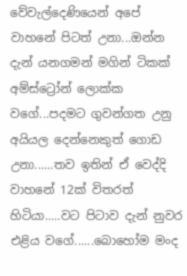වේවැල්දෙණියෙන් අපේ වාහනේ පිටත් උනා...ඔන්න දැන් යනගමන් මගින් ටිකක් අම්ස්ට්‍රෝන් ලොක්ක වගේ...පදමට ගුවන්ගත උනු අයියල දෙන්නෙකුත් ගොඩ උනා......තව ඉතින් ඒ වෙද්දි වාහනේ 12ක් විතරත් හිටියා.....වට පිටාව දැන් නුවර එළිය වගේ......බොහෝම මංද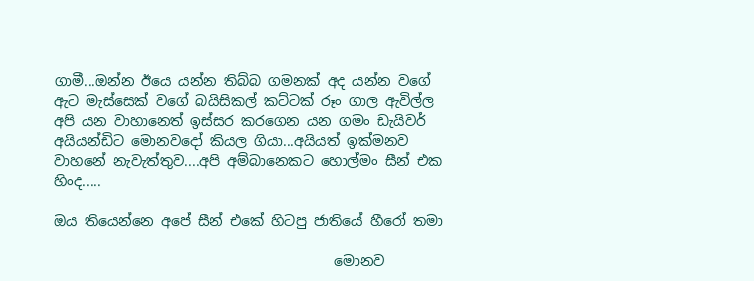ගාමී...ඔන්න ඊයෙ යන්න තිබ්බ ගමනක් අද යන්න වගේ ඇට මැස්සෙක් වගේ බයිසිකල් කට්ටක් රූං ගාල ඇවිල්ල අපි යන වාහානෙත් ඉස්සර කරගෙන යන ගමං ඩැයිවර් අයියන්ඩිට මොනවදෝ කියල ගියා...අයියත් ඉක්මනව වාහනේ නැවැත්තුව....අපි අම්බානෙකට හොල්මං සීන් එක හිංද.....

ඔය තියෙන්නෙ අපේ සීන් එකේ හිටපු ජාතියේ හීරෝ තමා

                                        මොනව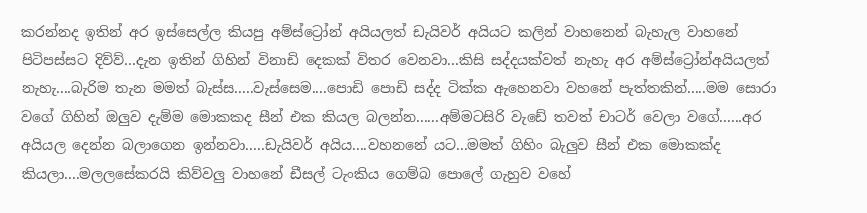කරන්නද ඉතින් අර ඉස්සෙල්ල කියපු අම්ස්ට්‍රෝන් අයියලත් ඩැයිවර් අයියට කලින් වාහනෙන් බැහැල වාහනේ පිටිපස්සට දිව්ව්...දැන ඉතින් ගිහින් විනාඩි දෙකක් විතර වෙනවා...කිසි සද්දයක්වත් නැහැ අර අම්ස්ට්‍රෝන්අයියලත් නැහැ....බැරිම තැන මමත් බැස්ස.....වැස්සෙම....පොඩි පොඩි සද්ද ටික්ක ඇහෙනවා වහනේ පැත්තකින්.....මම සොරා වගේ ගිහින් ඔලුව දැම්ම මොකකද සීන් එක කියල බලන්න......අම්මටසිරි වැඩේ තවත් චාටර් වෙලා වගේ......අර අයියල දෙන්න බලාගෙන ඉන්නවා.....ඩැයිවර් අයිය....වහනනේ යට...මමත් ගිහිං බැලුව සීන් එක මොකක්ද  කියලා....මලලසේකරයි කිව්වලු වාහනේ ඩීසල් ටැංකිය ගෙම්බ පොලේ ගැහුව වහේ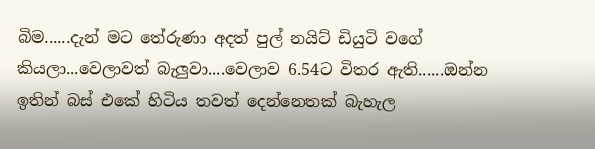බිම......දැන් මට තේරුණා අදත් පුල් නයිට් ඩියුටි වගේ කියලා...වෙලාවත් බැලුවා....වෙලාව 6.54ට විතර ඇති......ඔන්න ඉතින් බස් එකේ හිටිය තවත් දෙන්නෙතක් බැහැල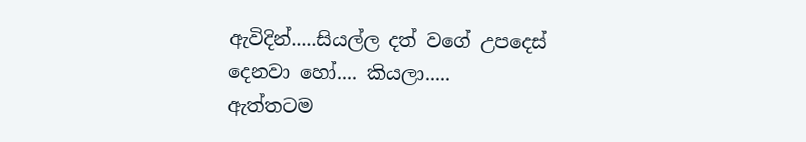ඇවිදින්.....සියල්ල දත් වගේ උපදෙස් දෙනවා හෝ.... කියලා.....
ඇත්තටම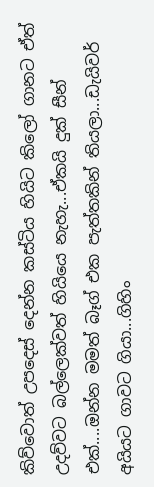කිව්වොත් උපදෙස් දෙන්න කස්ටිය හියිට කිලෝ ගානට ඒත් උදව්වට බල්ලෙක්වත් හියියෙ නැහැ...ඒකයි දුක් සීන් එක්....ඔන්න මමත් බෑග් එක පැත්තකින් තියලා...ඩැයිවර් අයියට ගාවට ගියා...ගිහිං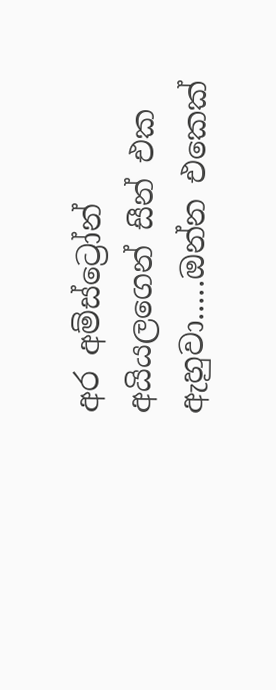අර අම්ස්ට්‍රෝන් අයියලගෙන් සීන් එක ඇහුවා.....ඔන්න එකෙක්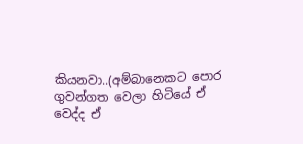කියනවා..(අම්බානෙකට පොර ගුවන්ගත වෙලා හිටියේ ඒ වෙද්ද ඒ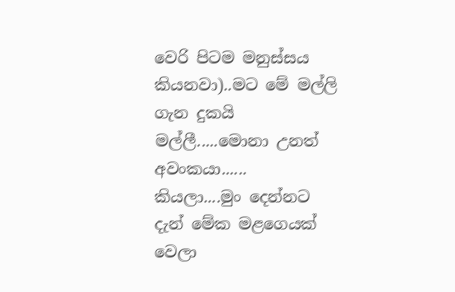වෙරි පිටම මනුස්සය කියනවා)..මට මේ මල්ලි ගැන දුකයි මල්ලී.....මොනා උනත් අවංකයා......  කියලා....මුං දෙන්නට දැන් මේක මළගෙයක් වෙලා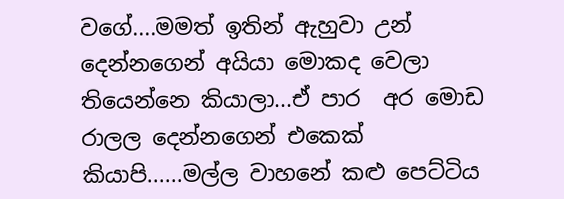වගේ....මමත් ඉතින් ඇහුවා උන් දෙන්නගෙන් අයියා මොකද වෙලා තියෙන්නෙ කියාලා...ඒ පාර  අර මොඩ රාලල දෙන්නගෙන් එකෙක් කියාපි......මල්ල වාහනේ කළු පෙට්ටිය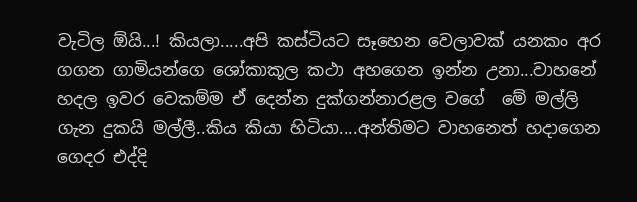වැටිල ඕයි...! කියලා.....අපි කස්ටියට සෑහෙන වෙලාවක් යනකං අර ගගන ගාමියන්ගෙ ශෝකාකූල කථා අහගෙන ඉන්න උනා...වාහනේ හදල ඉවර වෙකම්ම ඒ දෙන්න දුක්ගන්නාරළල වගේ  මේ මල්ලි ගැන දුකයි මල්ලී..කිය කියා හිටියා....අන්තිමට වාහනෙත් හදාගෙන ගෙදර එද්දි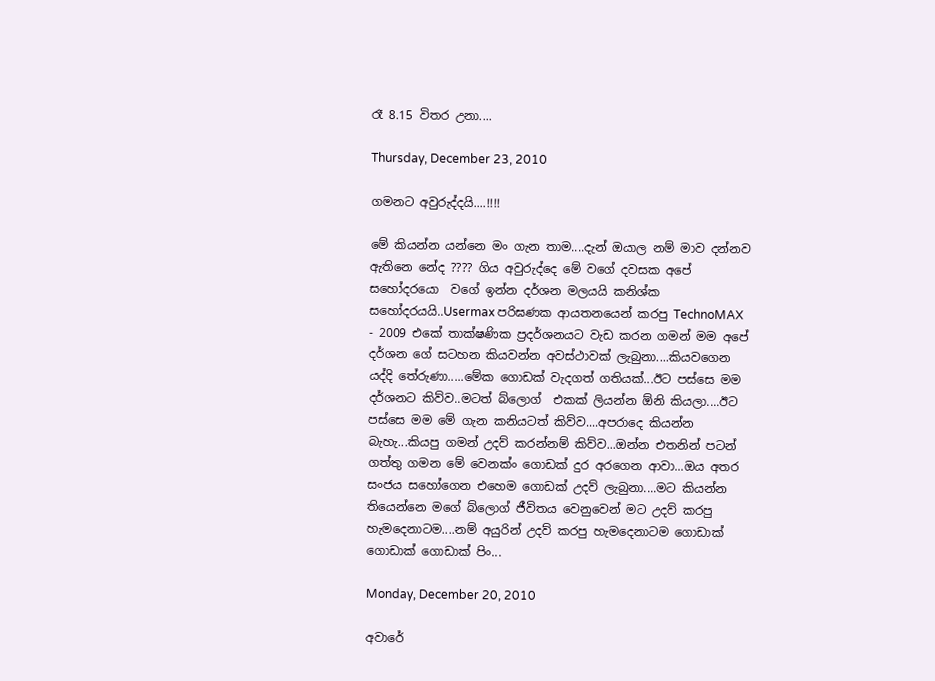රෑ 8.15 විතර උනා....

Thursday, December 23, 2010

ගමනට අවුරුද්දයි....!!!!

මේ කියන්න යන්නෙ මං ගැන තාම....දැන් ඔයාල නම් මාව දන්නව ඇතිනෙ නේද ???? ගිය අවුරුද්දෙ මේ වගේ දවසක අපේ සහෝදරයො  වගේ ඉන්න දර්ශන මලයයි කනිශ්ක සහෝදරයයි..Usermax පරිඝණක ආයතනයෙන් කරපු TechnoMAX - 2009 එකේ තාක්ෂණික ප්‍රදර්ශනයට වැඩ කරන ගමන් මම අපේ දර්ශන ගේ සටහන කියවන්න අවස්ථාවක් ලැබුනා....කියවගෙන යද්දි තේරුණා.....මේක ගොඩක් වැදගත් ගතියක්...ඊට පස්සෙ මම දර්ශනට කිව්ව..මටත් බ්ලොග්  එකක් ලියන්න ඕනි කියලා....ඊට පස්සෙ මම මේ ගැන කනියටත් කිව්ව....අපරාදෙ කියන්න බැහැ...කියපු ගමන් උදව් කරන්නම් කිව්ව...ඔන්න එතනින් පටන් ගත්තු ගමන මේ වෙනක්ං ගොඩක් දුර අරගෙන ආවා...ඔය අතර සංජය සහෝගෙන එහෙම ගොඩක් උදව් ලැබුනා....මට කියන්න තියෙන්නෙ මගේ බ්ලොග් ජීවිතය වෙනුවෙන් මට උදව් කරපු හැමදෙනාටම....නම් අයුරින් උදව් කරපු හැමදෙනාටම ගොඩාක් ගොඩාක් ගොඩාක් පිං...

Monday, December 20, 2010

අවාරේ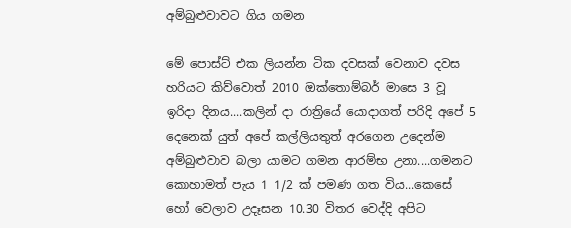අම්බුළුවාවට ගිය ගමන

මේ පොස්ට් එක ලියන්න ටික දවසක් වෙනාව දවස හරියට කිව්වොත් 2010 ඔක්තොම්බර් මාසෙ 3 වූ ඉරිදා දිනය....කලින් දා රාත්‍රියේ යොදාගත් පරිදි අපේ 5 දෙනෙක් යුත් අපේ කල්ලියතුත් අරගෙන උදෙන්ම අම්බුළුවාව බලා යාමට ගමන ආරම්භ උනා....ගමනට කොහාමත් පැය 1 1/2 ක් පමණ ගත විය...කෙසේ හෝ වෙලාව උදෑසන 10.30 විතර වෙද්දි අපිට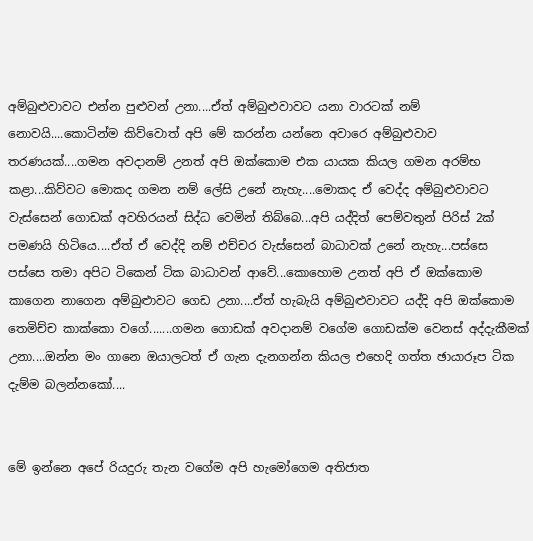අම්බුළුවාවට එන්න පුළුවන් උනා....ඒත් අම්බුළුවාවට යනා වාරටක් නම් නොවයි....කොටින්ම කිව්වොත් අපි මේ කරන්න යන්නෙ අවාරෙ අම්බුළුවාව තරණයක්....ගමන අවදානම් උනත් අපි ඔක්කොම එක යායක කියල ගමන අරම්භ කළා...කිව්වට මොකද ගමන නම් ලේසි උනේ නැහැ....මොකද ඒ වෙද්ද අම්බුළුවාවට වැස්සෙන් ගොඩක් අවහිරයන් සිද්ධ වෙමින් තිබ්බෙ...අපි යද්දිත් පෙම්වතුන් පිරිස් 2ක් පමණයි හිටියෙ....ඒත් ඒ වෙද්දි නම් එච්චර වැස්සෙන් බාධාවක් උනේ නැහැ...පස්සෙ පස්සෙ තමා අපිට ටිකෙන් ටික බාධාවන් ආවේ...කොහොම උනත් අපි ඒ ඔක්කොම කාගෙන නාගෙන අම්බුළුාවට ගෙඩ උනා....ඒත් හැබැයි අම්බුළුවාවට යද්දි අපි ඔක්කොම තෙමිච්ච කාක්කො වගේ.......ගමන ගොඩක් අවදානම් වගේම ගොඩක්ම වෙනස් අද්දැකීමක් උනා....ඔන්න මං ගානෙ ඔයාලටත් ඒ ගැන දැනගන්න කියල එහෙදි ගත්ත ඡායාරූප ටික දැම්ම බලන්නකෝ....


මේ ඉන්නෙ අපේ රියදුරු තැන වගේම අපි හැමෝගෙම අතිජාත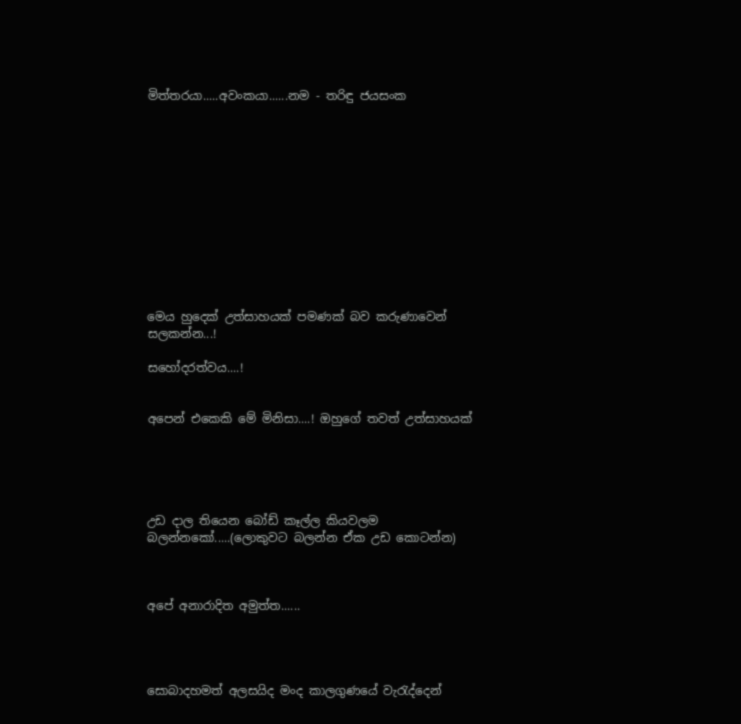මිත්තරයා.....අවංකයා......නම - තරිඳු ජයසංක












මෙය හුදෙක් උත්සාහයක් පමණක් බව කරුණාවෙන් සලකන්න...!

සහෝදරත්වය....!


අපෙන් එකෙකි මේ මිනිසා....! ඔහුගේ තවත් උත්සාහයක්





උඩ දාල තියෙන බෝඩ් කෑල්ල කියවලම බලන්නකෝ.....(ලොකුවට බලන්න ඒක උඩ කොටන්න)



අපේ අනාරාදිත අමුත්ත......




සොබාදහමත් අලසයිද මංද කාලගුණයේ වැරැද්දෙන්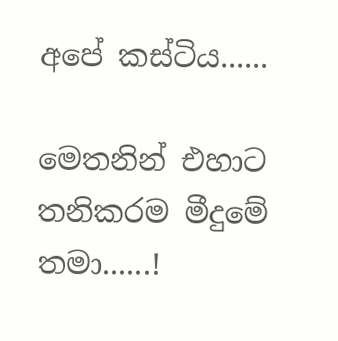අපේ කස්ටිය......

මෙතනින් එහාට තනිකරම මීදුමේ තමා......!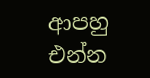ආපහු එන්න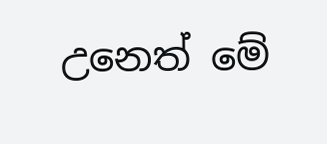උනෙත් මේ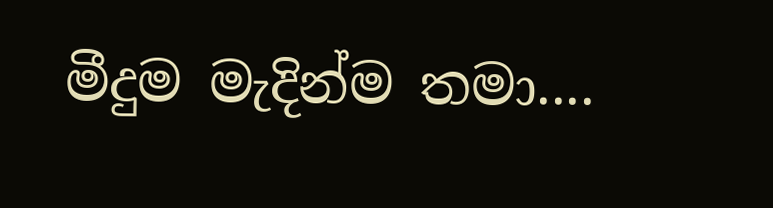මීදුම මැදින්ම තමා....